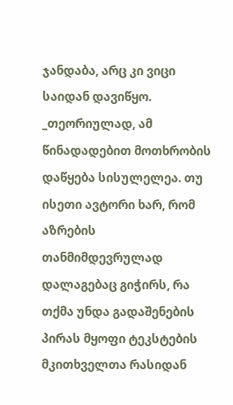ჯანდაბა, არც კი ვიცი საიდან დავიწყო.
_თეორიულად, ამ წინადადებით მოთხრობის დაწყება სისულელეა. თუ ისეთი ავტორი ხარ, რომ აზრების თანმიმდევრულად დალაგებაც გიჭირს, რა თქმა უნდა გადაშენების პირას მყოფი ტეკსტების მკითხველთა რასიდან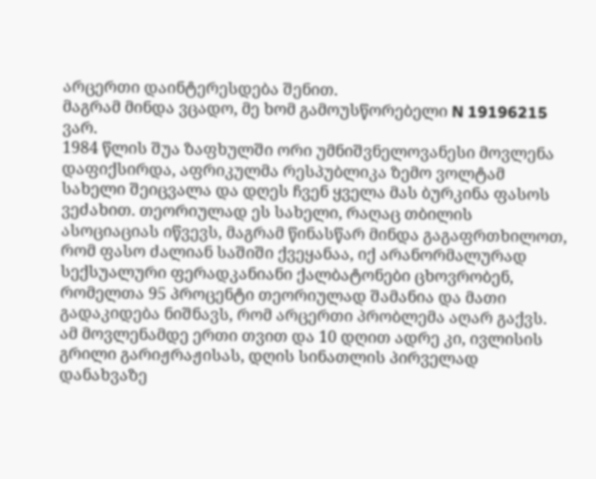არცერთი დაინტერესდება შენით.
მაგრამ მინდა ვცადო, მე ხომ გამოუსწორებელი N 19196215 ვარ.
1984 წლის შუა ზაფხულში ორი უმნიშვნელოვანესი მოვლენა დაფიქსირდა, აფრიკულმა რესპუბლიკა ზემო ვოლტამ სახელი შეიცვალა და დღეს ჩვენ ყველა მას ბურკინა ფასოს ვეძახით. თეორიულად ეს სახელი, რაღაც თბილის ასოციაციას იწვევს, მაგრამ წინასწარ მინდა გაგაფრთხილოთ, რომ ფასო ძალიან საშიში ქვეყანაა, იქ არანორმალურად სექსუალური ფერადკანიანი ქალბატონები ცხოვრობენ, რომელთა 95 პროცენტი თეორიულად შამანია და მათი გადაკიდება ნიშნავს, რომ არცერთი პრობლემა აღარ გაქვს.
ამ მოვლენამდე ერთი თვით და 10 დღით ადრე კი, ივლისის გრილი გარიჟრაჟისას, დღის სინათლის პირველად დანახვაზე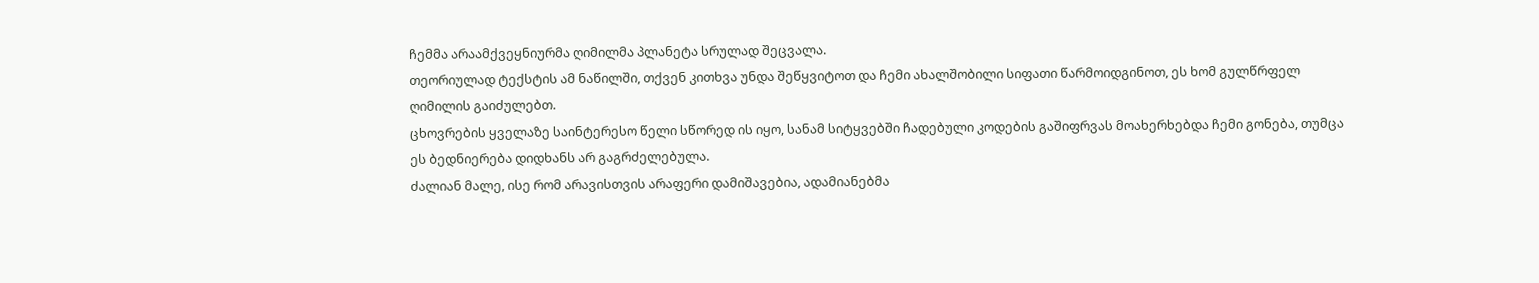ჩემმა არაამქვეყნიურმა ღიმილმა პლანეტა სრულად შეცვალა.
თეორიულად ტექსტის ამ ნაწილში, თქვენ კითხვა უნდა შეწყვიტოთ და ჩემი ახალშობილი სიფათი წარმოიდგინოთ, ეს ხომ გულწრფელ ღიმილის გაიძულებთ.
ცხოვრების ყველაზე საინტერესო წელი სწორედ ის იყო, სანამ სიტყვებში ჩადებული კოდების გაშიფრვას მოახერხებდა ჩემი გონება, თუმცა ეს ბედნიერება დიდხანს არ გაგრძელებულა.
ძალიან მალე, ისე რომ არავისთვის არაფერი დამიშავებია, ადამიანებმა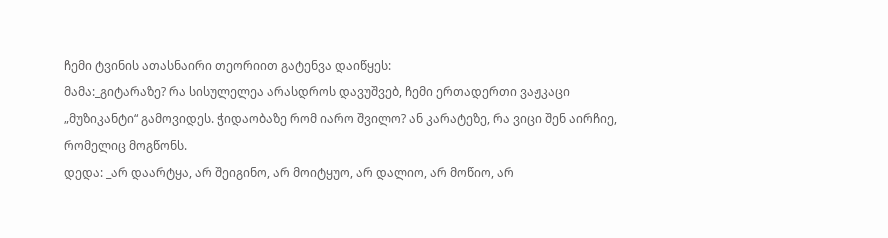ჩემი ტვინის ათასნაირი თეორიით გატენვა დაიწყეს:
მამა:_გიტარაზე? რა სისულელეა არასდროს დავუშვებ, ჩემი ერთადერთი ვაჟკაცი „მუზიკანტი“ გამოვიდეს. ჭიდაობაზე რომ იარო შვილო? ან კარატეზე, რა ვიცი შენ აირჩიე, რომელიც მოგწონს.
დედა: _არ დაარტყა, არ შეიგინო, არ მოიტყუო, არ დალიო, არ მოწიო, არ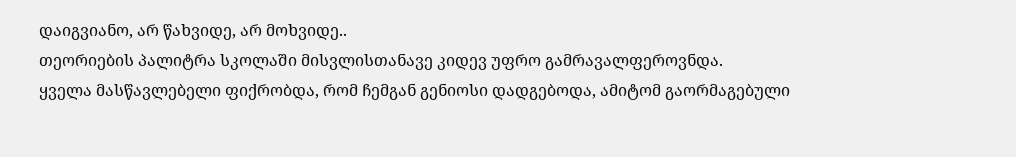დაიგვიანო, არ წახვიდე, არ მოხვიდე..
თეორიების პალიტრა სკოლაში მისვლისთანავე კიდევ უფრო გამრავალფეროვნდა.
ყველა მასწავლებელი ფიქრობდა, რომ ჩემგან გენიოსი დადგებოდა, ამიტომ გაორმაგებული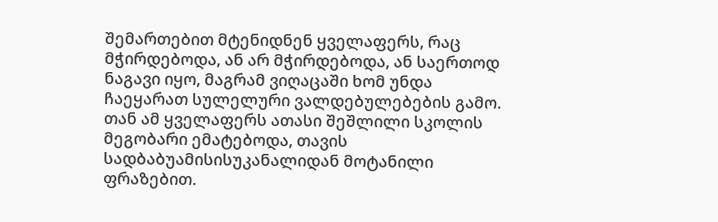შემართებით მტენიდნენ ყველაფერს, რაც მჭირდებოდა, ან არ მჭირდებოდა, ან საერთოდ ნაგავი იყო, მაგრამ ვიღაცაში ხომ უნდა ჩაეყარათ სულელური ვალდებულებების გამო. თან ამ ყველაფერს ათასი შეშლილი სკოლის მეგობარი ემატებოდა, თავის სადბაბუამისისუკანალიდან მოტანილი ფრაზებით.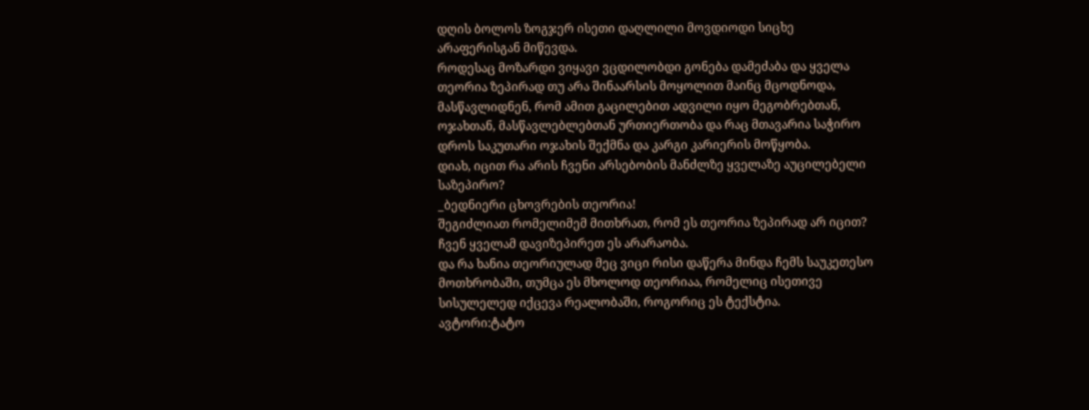დღის ბოლოს ზოგჯერ ისეთი დაღლილი მოვდიოდი სიცხე არაფერისგან მიწევდა.
როდესაც მოზარდი ვიყავი ვცდილობდი გონება დამეძაბა და ყველა თეორია ზეპირად თუ არა შინაარსის მოყოლით მაინც მცოდნოდა, მასწავლიდნენ, რომ ამით გაცილებით ადვილი იყო მეგობრებთან, ოჯახთან, მასწავლებლებთან ურთიერთობა და რაც მთავარია საჭირო დროს საკუთარი ოჯახის შექმნა და კარგი კარიერის მოწყობა.
დიახ, იცით რა არის ჩვენი არსებობის მანძლზე ყველაზე აუცილებელი საზეპირო?
_ბედნიერი ცხოვრების თეორია!
შეგიძლიათ რომელიმემ მითხრათ, რომ ეს თეორია ზეპირად არ იცით?
ჩვენ ყველამ დავიზეპირეთ ეს არარაობა.
და რა ხანია თეორიულად მეც ვიცი რისი დაწერა მინდა ჩემს საუკეთესო მოთხრობაში, თუმცა ეს მხოლოდ თეორიაა, რომელიც ისეთივე სისულელედ იქცევა რეალობაში, როგორიც ეს ტექსტია.
ავტორი:ტატო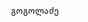გოგოლაძე